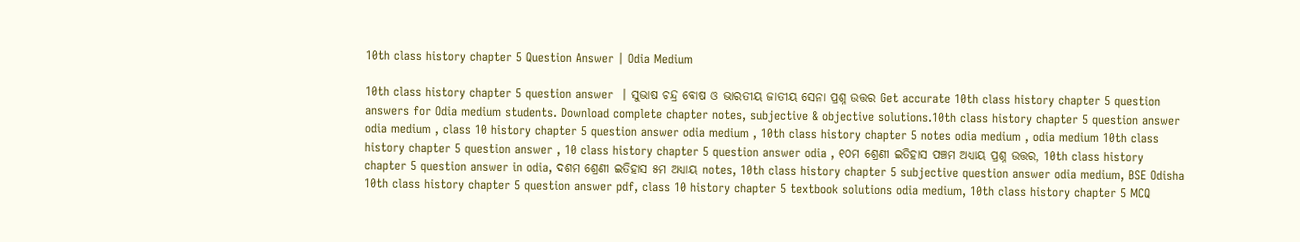10th class history chapter 5 Question Answer | Odia Medium

10th class history chapter 5 question answer  | ସୁଭାଷ ଚନ୍ଦ୍ର ବୋଷ ଓ ଭାରତୀୟ ଜାତୀୟ ସେନା ପ୍ରଶ୍ନ ଉତ୍ତର Get accurate 10th class history chapter 5 question answers for Odia medium students. Download complete chapter notes, subjective & objective solutions.10th class history chapter 5 question answer odia medium , class 10 history chapter 5 question answer odia medium , 10th class history chapter 5 notes odia medium , odia medium 10th class history chapter 5 question answer , 10 class history chapter 5 question answer odia , ୧୦ମ ଶ୍ରେଣୀ ଇତିହାସ ପଞ୍ଚମ ଅଧ୍ୟାୟ ପ୍ରଶ୍ନ ଉତ୍ତର, 10th class history chapter 5 question answer in odia, ଦଶମ ଶ୍ରେଣୀ ଇତିହାସ ୫ମ ଅଧ୍ୟାୟ notes, 10th class history chapter 5 subjective question answer odia medium, BSE Odisha 10th class history chapter 5 question answer pdf, class 10 history chapter 5 textbook solutions odia medium, 10th class history chapter 5 MCQ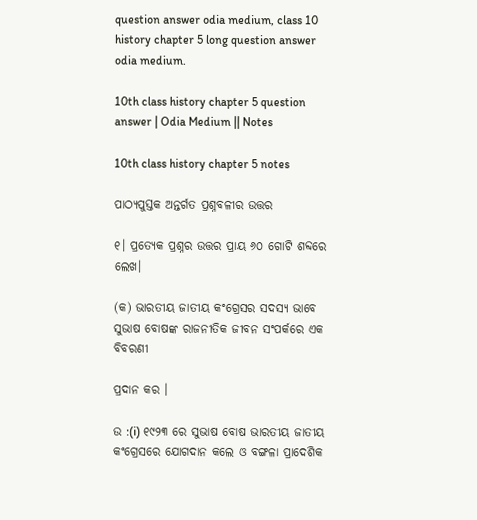question answer odia medium, class 10 history chapter 5 long question answer odia medium.

10th class history chapter 5 question answer | Odia Medium || Notes

10th class history chapter 5 notes

ପାଠ୍ୟପୁସ୍ତକ ଅନ୍ତର୍ଗତ ପ୍ରଶ୍ନବଳୀର ଉତ୍ତର

୧। ପ୍ରତ୍ୟେକ ପ୍ରଶ୍ନର ଉତ୍ତର ପ୍ରାୟ ୬୦ ଗୋଟି ଶବ୍ଦରେ ଲେଖ।

(କ) ଭାରତୀୟ ଜାତୀୟ କଂଗ୍ରେସର ସଦସ୍ୟ ଭାବେ ସୁଭାଷ ବୋଷଙ୍କ ରାଜନୀତିକ ଜୀବନ ସଂପର୍କରେ ଏକ ବିବରଣୀ

ପ୍ରଦାନ କର ।

ଉ :(i) ୧୯୨୩ ରେ ସୁଭାଷ ବୋଷ ଭାରତୀୟ ଜାତୀୟ କଂଗ୍ରେସରେ ଯୋଗଦାନ କଲେ ଓ ବଙ୍ଗଳା ପ୍ରାଦେଶିକ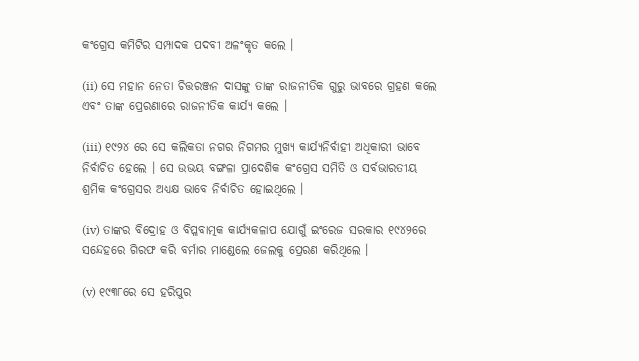କଂଗ୍ରେସ କମିଟିର ସମ୍ପାଦକ ପଦବୀ ଅଳଂକୃତ କଲେ ।

(ii) ସେ ମହାନ ନେତା ଚିତ୍ତରଞ୍ଜନ ଦାସଙ୍କୁ ତାଙ୍କ ରାଜନୀତିକ ଗୁରୁ ଭାବରେ ଗ୍ରହଣ କଲେ ଏବଂ ତାଙ୍କ ପ୍ରେରଣାରେ ରାଜନୀତିକ କାର୍ଯ୍ୟ କଲେ ।

(iii) ୧୯୨୪ ରେ ସେ କଲିକତା ନଗର ନିଗମର ମୁଖ୍ୟ କାର୍ଯ୍ୟନିର୍ବାହୀ ଅଧିକାରୀ ଭାବେ ନିର୍ବାଚିତ ହେଲେ । ସେ ଉଭୟ ବଙ୍ଗଳା ପ୍ରାଦେଶିକ କଂଗ୍ରେସ ସମିତି ଓ ସର୍ବଭାରତୀୟ ଶ୍ରମିକ କଂଗ୍ରେସର ଅଧ୍ଯକ୍ଷ ଭାବେ ନିର୍ବାଚିତ ହୋଇଥିଲେ ।

(iv) ତାଙ୍କର ବିଦ୍ରୋହ ଓ ବିପ୍ଳବାତ୍ମକ କାର୍ଯ୍ୟକଳାପ ଯୋଗୁଁ ଇଂରେଜ ସରକାର ୧୯୪୨ରେ ସନ୍ଦେହରେ ଗିରଫ କରି ବର୍ମାର ମାଣ୍ଡେଲେ ଜେଲକୁ ପ୍ରେରଣ କରିଥିଲେ ।

(v) ୧୯୩୮ରେ ସେ ହରିପୁର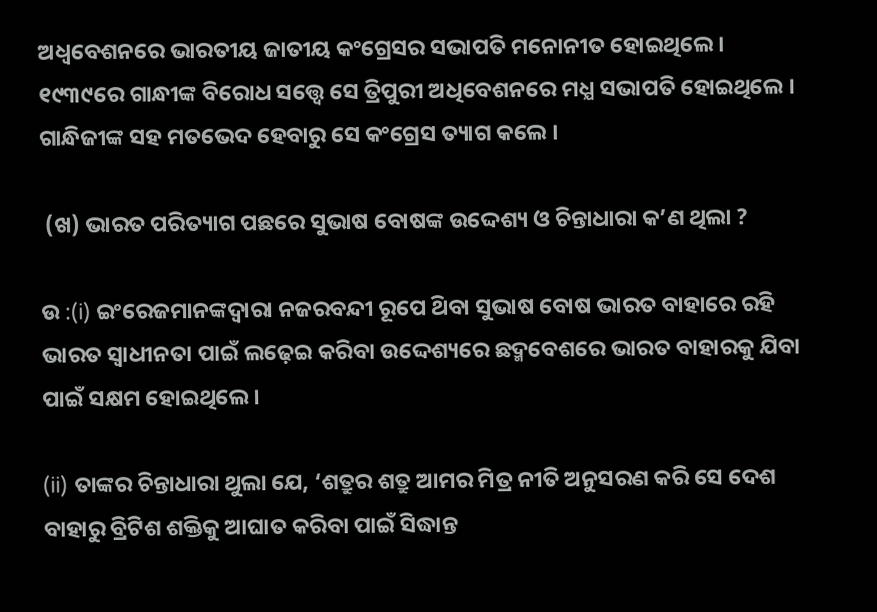ଅଧ୍ଵବେଶନରେ ଭାରତୀୟ ଜାତୀୟ କଂଗ୍ରେସର ସଭାପତି ମନୋନୀତ ହୋଇଥିଲେ । ୧୯୩୯ରେ ଗାନ୍ଧୀଙ୍କ ବିରୋଧ ସତ୍ତ୍ବେ ସେ ତ୍ରିପୁରୀ ଅଧିବେଶନରେ ମଧ୍ଯ ସଭାପତି ହୋଇଥିଲେ । ଗାନ୍ଧିଜୀଙ୍କ ସହ ମତଭେଦ ହେବାରୁ ସେ କଂଗ୍ରେସ ତ୍ୟାଗ କଲେ ।

 (ଖ) ଭାରତ ପରିତ୍ୟାଗ ପଛରେ ସୁଭାଷ ବୋଷଙ୍କ ଉଦ୍ଦେଶ୍ୟ ଓ ଚିନ୍ତାଧାରା କ’ଣ ଥିଲା ?

ଉ :(i) ଇଂରେଜମାନଙ୍କଦ୍ଵାରା ନଜରବନ୍ଦୀ ରୂପେ ଥ‌ିବା ସୁଭାଷ ବୋଷ ଭାରତ ବାହାରେ ରହି ଭାରତ ସ୍ଵାଧୀନତା ପାଇଁ ଲଢ଼େଇ କରିବା ଉଦ୍ଦେଶ୍ୟରେ ଛଦ୍ମବେଶରେ ଭାରତ ବାହାରକୁ ଯିବା ପାଇଁ ସକ୍ଷମ ହୋଇଥିଲେ ।

(ii) ତାଙ୍କର ଚିନ୍ତାଧାରା ଥୁଲା ଯେ, ‘ଶତ୍ରୁର ଶତ୍ରୁ ଆମର ମିତ୍ର ନୀତି ଅନୁସରଣ କରି ସେ ଦେଶ ବାହାରୁ ବ୍ରିଟିଶ ଶକ୍ତିକୁ ଆଘାତ କରିବା ପାଇଁ ସିଦ୍ଧାନ୍ତ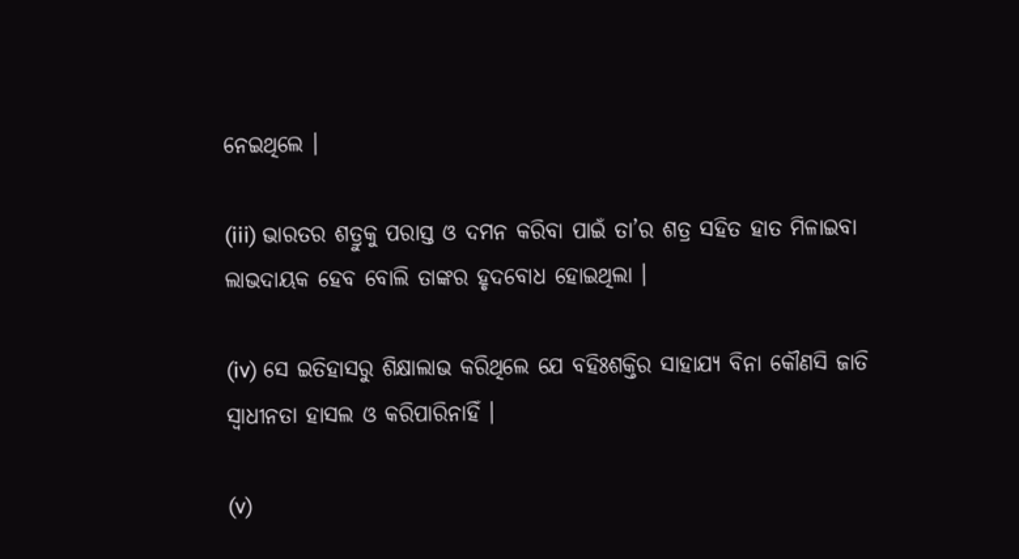ନେଇଥିଲେ ।

(iii) ଭାରତର ଶତ୍ରୁକୁ ପରାସ୍ତ ଓ ଦମନ କରିବା ପାଇଁ ତା’ର ଶତ୍ର ସହିତ ହାତ ମିଳାଇବା ଲାଭଦାୟକ ହେବ ବୋଲି ତାଙ୍କର ହୃଦବୋଧ ହୋଇଥିଲା ।

(iv) ସେ ଇତିହାସରୁ ଶିକ୍ଷାଲାଭ କରିଥିଲେ ଯେ ବହିଃଶକ୍ତିର ସାହାଯ୍ୟ ବିନା କୌଣସି ଜାତି ସ୍ଵାଧୀନତା ହାସଲ ଓ କରିପାରିନାହିଁ ।

(v)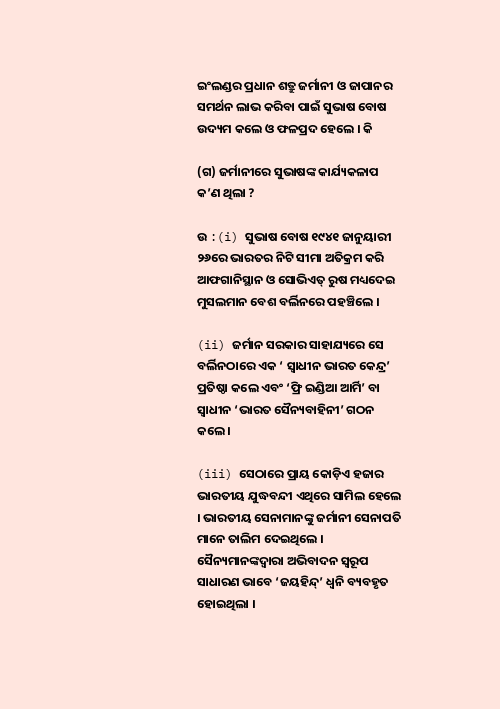ଇଂଲଣ୍ଡର ପ୍ରଧାନ ଶତ୍ରୁ ଜର୍ମାନୀ ଓ ଜାପାନର ସମର୍ଥନ ଲାଭ କରିବା ପାଇଁ ସୁଭାଷ ବୋଷ ଉଦ୍ୟମ କଲେ ଓ ଫଳପ୍ରଦ ହେଲେ । କି

(ଗ) ଜର୍ମାନୀରେ ସୁଭାଷଙ୍କ କାର୍ଯ୍ୟକଳାପ କ’ଣ ଥିଲା ?

ଉ :(i) ସୁଭାଷ ବୋଷ ୧୯୪୧ ଜାନୁୟାରୀ ୨୬ରେ ଭାରତର ନିଟି ସୀମା ଅତିକ୍ରମ କରି ଆଫଗାନିସ୍ଥାନ ଓ ସୋଭିଏତ୍ ରୁଷ ମଧ୍ୟଦେଇ ମୁସଲମାନ ବେଶ ବର୍ଲିନରେ ପହଞ୍ଚିଲେ ।

(ii) ଜର୍ମାନ ସରକାର ସାହାଯ୍ୟରେ ସେ ବର୍ଲିନଠାରେ ଏକ ‘ ସ୍ଵାଧୀନ ଭାରତ କେନ୍ଦ୍ର’ ପ୍ରତିଷ୍ଠା କଲେ ଏବଂ ‘ଫ୍ରି ଇଣ୍ଡିଆ ଆର୍ମି’ ବା ସ୍ଵାଧୀନ ‘ଭାରତ ସୈନ୍ୟବାହିନୀ’ ଗଠନ କଲେ ।

(iii) ସେଠାରେ ପ୍ରାୟ କୋଡ଼ିଏ ହଜାର ଭାରତୀୟ ଯୁଦ୍ଧବନ୍ଦୀ ଏଥିରେ ସାମିଲ ହେଲେ । ଭାରତୀୟ ସେନାମାନଙ୍କୁ ଜର୍ମାନୀ ସେନାପତି ମାନେ ତାଲିମ ଦେଇଥିଲେ । ସୈନ୍ୟମାନଙ୍କଦ୍ୱାରା ଅଭିବାଦନ ସ୍ୱରୂପ ସାଧାରଣ ଭାବେ ‘ଜୟହିନ୍ଦ୍’ ଧ୍ବନି ବ୍ୟବହୃତ ହୋଇଥିଲା ।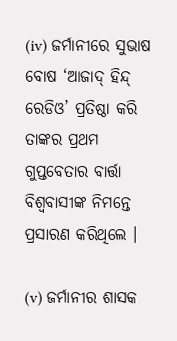(iv) ଜର୍ମାନୀରେ ସୁଭାଷ ବୋଷ ‘ଆଜାଦ୍ ହିନ୍ଦ୍ ରେଡିଓ’ ପ୍ରତିଷ୍ଠା କରି ତାଙ୍କର ପ୍ରଥମ ଗୁପ୍ତବେତାର ବାର୍ତ୍ତା ବିଶ୍ବବାସୀଙ୍କ ନିମନ୍ତେ ପ୍ରସାରଣ କରିଥିଲେ ।

(v) ଜର୍ମାନୀର ଶାସକ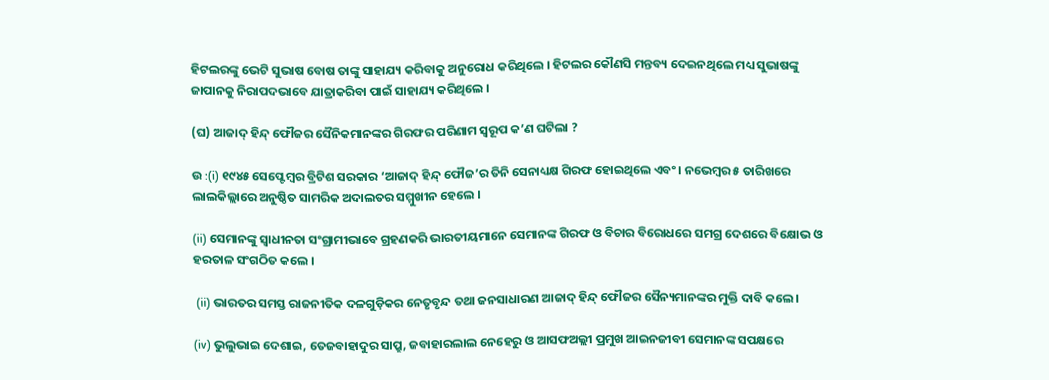ହିଟଲରଙ୍କୁ ଭେଟି ସୁଭାଷ ବୋଷ ତାଙ୍କୁ ସାହାଯ୍ୟ କରିବାକୁ ଅନୁରୋଧ କରିଥିଲେ । ହିଟଲର କୌଣସି ମନ୍ତବ୍ୟ ଦେଇନଥିଲେ ମଧ୍ୟ ସୁଭାଷଙ୍କୁ ଜାପାନକୁ ନିରାପଦଭାବେ ଯାତ୍ରାକରିବା ପାଇଁ ସାହାଯ୍ୟ କରିଥିଲେ ।

(ଘ) ଆଜାଦ୍ ହିନ୍ଦ୍ ଫୌଜର ସୈନିକମାନଙ୍କର ଗିରଫର ପରିଣାମ ସ୍ୱରୂପ କ’ଣ ଘଟିଲା ?

ଉ :(i) ୧୯୪୫ ସେପ୍ଟେମ୍ବର ବ୍ରିଟିଶ ସରକାର ‘ଆଜାଦ୍ ହିନ୍ଦ୍ ଫୌଜ’ର ତିନି ସେନାଧ୍ୟକ୍ଷ ଗିରଫ ହୋଇଥିଲେ ଏବଂ । ନଭେମ୍ବର ୫ ତାରିଖରେ ଲାଲକିଲ୍ଲାରେ ଅନୁଷ୍ଠିତ ସାମରିକ ଅଦାଲତର ସମ୍ମୁଖୀନ ହେଲେ ।

(ii) ସେମାନଙ୍କୁ ସ୍ଵାଧୀନତା ସଂଗ୍ରାମୀଭାବେ ଗ୍ରହଣକରି ଭାରତୀୟମାନେ ସେମାନଙ୍କ ଗିରଫ ଓ ବିଚାର ବିରୋଧରେ ସମଗ୍ର ଦେଶରେ ବିକ୍ଷୋଭ ଓ ହରତାଳ ସଂଗଠିତ କଲେ ।

 (ii) ଭାରତର ସମସ୍ତ ରାଜନୀତିକ ଦଳଗୁଡ଼ିକର ନେତୃବୃନ୍ଦ ତଥା ଜନସାଧାରଣ ଆଜାଦ୍ ହିନ୍ଦ୍ ଫୌଜର ସୈନ୍ୟମାନଙ୍କର ମୁକ୍ତି ଦାବି କଲେ ।

(iv) ଭୁଲୁଭାଇ ଦେଶାଇ, ତେଜବାହାଦୁର ସାପ୍ରୁ, ଜବାହାରଲାଲ ନେହେରୁ ଓ ଆସଫଅଲ୍ଲୀ ପ୍ରମୁଖ ଆଇନଜୀବୀ ସେମାନଙ୍କ ସପକ୍ଷରେ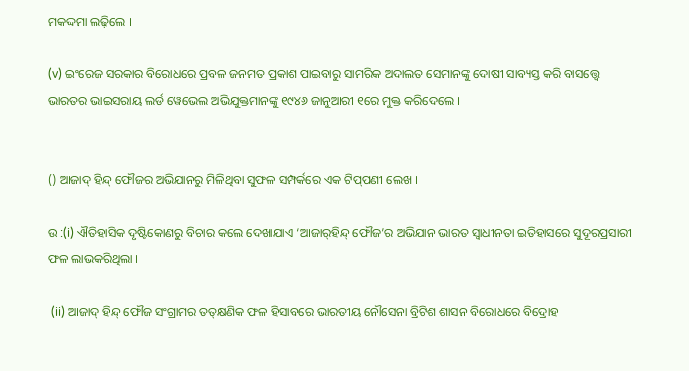ମକଦ୍ଦମା ଲଢ଼ିଲେ ।

(v) ଇଂରେଜ ସରକାର ବିରୋଧରେ ପ୍ରବଳ ଜନମତ ପ୍ରକାଶ ପାଇବାରୁ ସାମରିକ ଅଦାଲତ ସେମାନଙ୍କୁ ଦୋଷୀ ସାବ୍ୟସ୍ତ କରି ବାସତ୍ତ୍ବେ ଭାରତର ଭାଇସରାୟ ଲର୍ଡ ୱେଭେଲ ଅଭିଯୁକ୍ତମାନଙ୍କୁ ୧୯୪୬ ଜାନୁଆରୀ ୧ରେ ମୁକ୍ତ କରିଦେଲେ ।


() ଆଜାଦ୍ ହିନ୍ଦ୍ ଫୌଜର ଅଭିଯାନରୁ ମିଳିଥିବା ସୁଫଳ ସମ୍ପର୍କରେ ଏକ ଟିପ୍‌ପଣୀ ଲେଖ ।

ଉ :(i) ଐତିହାସିକ ଦୃଷ୍ଟିକୋଣରୁ ବିଚାର କଲେ ଦେଖାଯାଏ ‘ଆଜାର୍‌ହିନ୍ଦ୍ ଫୌଜ’ର ଅଭିଯାନ ଭାରତ ସ୍ଵାଧୀନତା ଇତିହାସରେ ସୁଦୂରପ୍ରସାରୀ ଫଳ ଲାଭକରିଥିଲା ।

 (ii) ଆଜାଦ୍ ହିନ୍ଦ୍ ଫୌଜ ସଂଗ୍ରାମର ତତ୍‌କ୍ଷଣିକ ଫଳ ହିସାବରେ ଭାରତୀୟ ନୌସେନା ବ୍ରିଟିଶ ଶାସନ ବିରୋଧରେ ବିଦ୍ରୋହ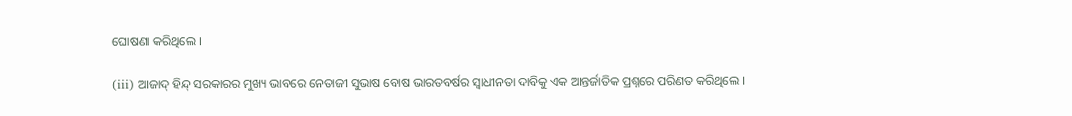ଘୋଷଣା କରିଥିଲେ ।

(iii) ଆଜାଦ୍ ହିନ୍ଦ୍ ସରକାରର ମୁଖ୍ୟ ଭାବରେ ନେତାଜୀ ସୁଭାଷ ବୋଷ ଭାରତବର୍ଷର ସ୍ଵାଧୀନତା ଦାବିକୁ ଏକ ଆନ୍ତର୍ଜାତିକ ପ୍ରଶ୍ନରେ ପରିଣତ କରିଥିଲେ ।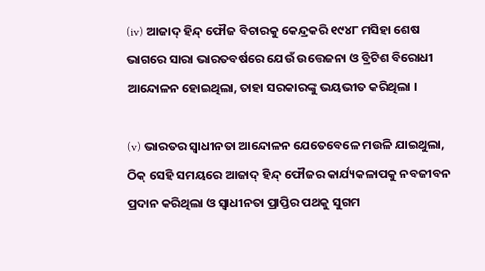(iv) ଆଜାଦ୍ ହିନ୍ଦ୍ ଫୌଜ ବିଚାରକୁ କେନ୍ଦ୍ରକରି ୧୯୪୮ ମସିହା ଶେଷ ଭାଗରେ ସାରା ଭାରତବର୍ଷରେ ଯେଉଁ ଉତ୍ତେଜନା ଓ ବ୍ରିଟିଶ ବିରୋଧୀ ଆନ୍ଦୋଳନ ହୋଇଥିଲା, ତାହା ସରକାରଙ୍କୁ ଭୟଭୀତ କରିଥିଲା ।

(v) ଭାରତର ସ୍ଵାଧୀନତା ଆନ୍ଦୋଳନ ଯେତେବେଳେ ମଉଳି ଯାଇଥୁଲା, ଠିକ୍ ସେହି ସମୟରେ ଆଜାଦ୍ ହିନ୍ଦ୍ ଫୌଜର କାର୍ଯ୍ୟକଳାପକୁ ନବଜୀବନ ପ୍ରଦାନ କରିଥିଲା ଓ ସ୍ବାଧୀନତା ପ୍ରାପ୍ତିର ପଥକୁ ସୁଗମ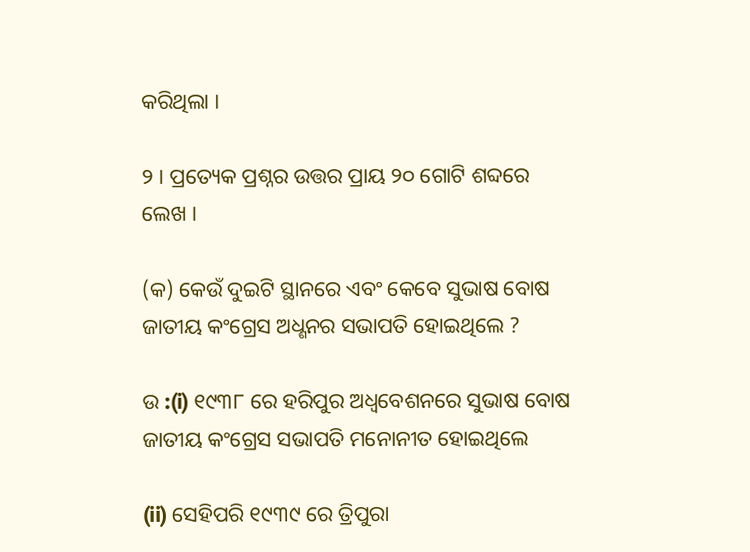କରିଥିଲା ।

୨ । ପ୍ରତ୍ୟେକ ପ୍ରଶ୍ନର ଉତ୍ତର ପ୍ରାୟ ୨୦ ଗୋଟି ଶବ୍ଦରେ ଲେଖ ।

(କ) କେଉଁ ଦୁଇଟି ସ୍ଥାନରେ ଏବଂ କେବେ ସୁଭାଷ ବୋଷ ଜାତୀୟ କଂଗ୍ରେସ ଅଧ୍ଶନର ସଭାପତି ହୋଇଥିଲେ ?

ଉ :(i) ୧୯୩୮ ରେ ହରିପୁର ଅଧ୍ଵବେଶନରେ ସୁଭାଷ ବୋଷ ଜାତୀୟ କଂଗ୍ରେସ ସଭାପତି ମନୋନୀତ ହୋଇଥିଲେ

(ii) ସେହିପରି ୧୯୩୯ ରେ ତ୍ରିପୁରା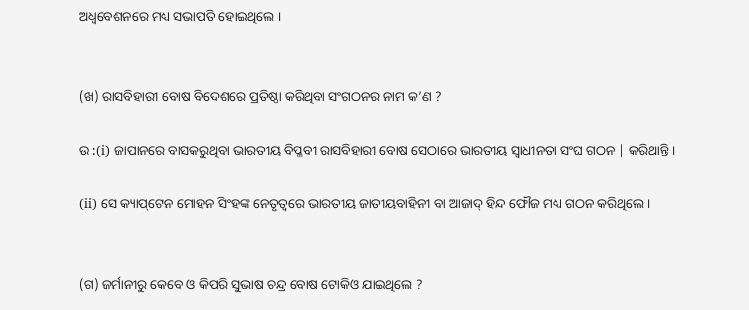ଅଧ୍ଵବେଶନରେ ମଧ୍ୟ ସଭାପତି ହୋଇଥିଲେ ।


(ଖ) ରାସବିହାରୀ ବୋଷ ବିଦେଶରେ ପ୍ରତିଷ୍ଠା କରିଥିବା ସଂଗଠନର ନାମ କ’ଣ ?

ଉ :(i) ଜାପାନରେ ବାସକରୁଥିବା ଭାରତୀୟ ବିପ୍ଳବୀ ରାସବିହାରୀ ବୋଷ ସେଠାରେ ଭାରତୀୟ ସ୍ଵାଧୀନତା ସଂଘ ଗଠନ | କରିଥାନ୍ତି ।

(ii) ସେ କ୍ୟାପ୍‌ଟେନ ମୋହନ ସିଂହଙ୍କ ନେତୃତ୍ୱରେ ଭାରତୀୟ ଜାତୀୟବାହିନୀ ବା ଆଜାଦ୍ ହିନ୍ଦ ଫୌଜ ମଧ୍ୟ ଗଠନ କରିଥିଲେ ।


(ଗ) ଜର୍ମାନୀରୁ କେବେ ଓ କିପରି ସୁଭାଷ ଚନ୍ଦ୍ର ବୋଷ ଟୋକିଓ ଯାଇଥିଲେ ?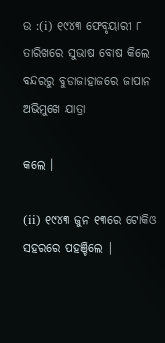ଉ :(i) ୧୯୪୩ ଫେବୃୟାରୀ ୮ ତାରିଖରେ ସୁଭାଷ ବୋଷ କିଲେ ବନ୍ଦରରୁ ବୁଡାଜାହାଜରେ ଜାପାନ ଅଭିମୁଖେ ଯାତ୍ରା

କଲେ ।

(ii) ୧୯୪୩ ଜୁନ ୧୩ରେ ଟୋକିଓ ସହରରେ ପହଞ୍ଚିଲେ |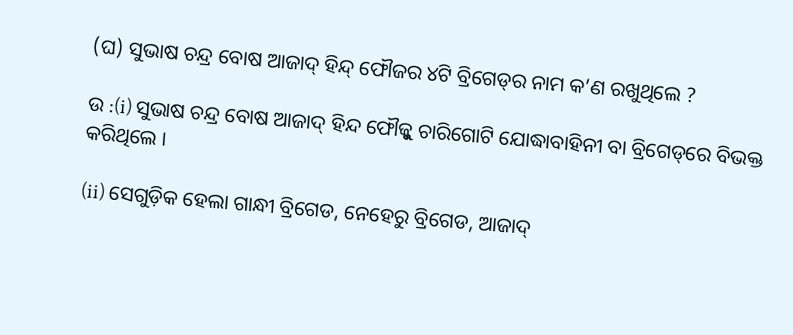(ଘ) ସୁଭାଷ ଚନ୍ଦ୍ର ବୋଷ ଆଜାଦ୍ ହିନ୍ଦ୍ ଫୌଜର ୪ଟି ବ୍ରିଗେଡ୍‌ର ନାମ କ’ଣ ରଖୁଥିଲେ ?

ଉ :(i) ସୁଭାଷ ଚନ୍ଦ୍ର ବୋଷ ଆଜାଦ୍ ହିନ୍ଦ ଫୌଜ୍କୁ ଚାରିଗୋଟି ଯୋଦ୍ଧାବାହିନୀ ବା ବ୍ରିଗେଡ୍‌ରେ ବିଭକ୍ତ କରିଥିଲେ ।

(ii) ସେଗୁଡ଼ିକ ହେଲା ଗାନ୍ଧୀ ବ୍ରିଗେଡ, ନେହେରୁ ବ୍ରିଗେଡ, ଆଜାଦ୍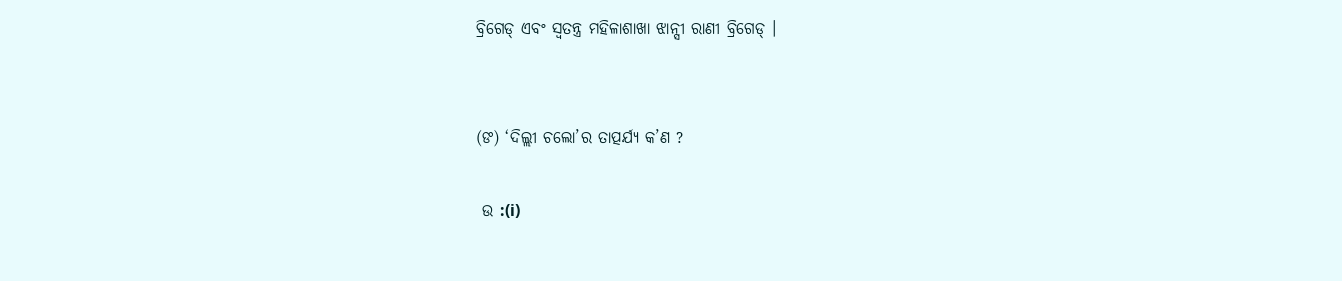ବ୍ରିଗେଡ୍ ଏବଂ ସ୍ୱତନ୍ତ୍ର ମହିଳାଶାଖା ଝାନ୍ସୀ ରାଣୀ ବ୍ରିଗେଡ୍ ।


(ଙ) ‘ଦିଲ୍ଲୀ ଚଲୋ’ର ତାତ୍ପର୍ଯ୍ୟ କ’ଣ ?

 ଉ :(i)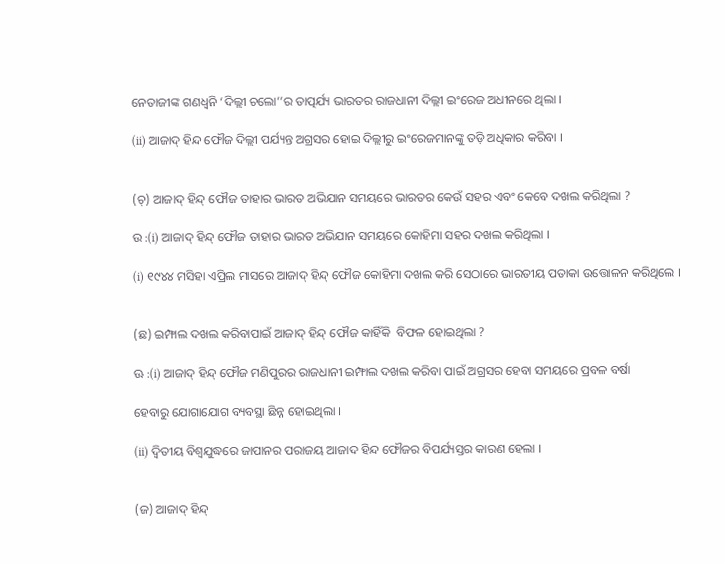ନେତାଜୀଙ୍କ ଗଣଧ୍ବନି ‘ଦିଲ୍ଲୀ ଚଲୋ’’ର ତାତ୍ପର୍ଯ୍ୟ ଭାରତର ରାଜଧାନୀ ଦିଲ୍ଲୀ ଇଂରେଜ ଅଧୀନରେ ଥିଲା ।

(ii) ଆଜାଦ୍ ହିନ୍ଦ ଫୌଜ ଦିଲ୍ଲୀ ପର୍ଯ୍ୟନ୍ତ ଅଗ୍ରସର ହୋଇ ଦିଲ୍ଲୀରୁ ଇଂରେଜମାନଙ୍କୁ ତଡ଼ି ଅଧିକାର କରିବା ।


(ଚ୍) ଆଜାଦ୍ ହିନ୍ଦ୍ ଫୌଜ ତାହାର ଭାରତ ଅଭିଯାନ ସମୟରେ ଭାରତର କେଉଁ ସହର ଏବଂ କେବେ ଦଖଲ କରିଥିଲା ?

ଉ :(i) ଆଜାଦ୍ ହିନ୍ଦ୍ ଫୌଜ ତାହାର ଭାରତ ଅଭିଯାନ ସମୟରେ କୋହିମା ସହର ଦଖଲ କରିଥିଲା ।

(i) ୧୯୪୪ ମସିହା ଏପ୍ରିଲ ମାସରେ ଆଜାଦ୍ ହିନ୍ଦ୍ ଫୌଜ କୋହିମା ଦଖଲ କରି ସେଠାରେ ଭାରତୀୟ ପତାକା ଉତ୍ତୋଳନ କରିଥିଲେ ।


(ଛ) ଇମ୍ଫାଲ ଦଖଲ କରିବାପାଇଁ ଆଜାଦ୍ ହିନ୍ଦ୍ ଫୌଜ କାହିଁକି  ବିଫଳ ହୋଇଥିଲା ?

ଊ :(i) ଆଜାଦ୍ ହିନ୍ଦ୍ ଫୌଜ ମଣିପୁରର ରାଜଧାନୀ ଇମ୍ଫାଲ ଦଖଲ କରିବା ପାଇଁ ଅଗ୍ରସର ହେବା ସମୟରେ ପ୍ରବଳ ବର୍ଷା

ହେବାରୁ ଯୋଗାଯୋଗ ବ୍ୟବସ୍ଥା ଛିନ୍ନ ହୋଇଥିଲା ।

(ii) ଦ୍ଵିତୀୟ ବିଶ୍ବଯୁଦ୍ଧରେ ଜାପାନର ପରାଜୟ ଆଜାଦ ହିନ୍ଦ ଫୌଜର ବିପର୍ଯ୍ୟସ୍ତର କାରଣ ହେଲା ।


(ଜ) ଆଜାଦ୍ ହିନ୍ଦ୍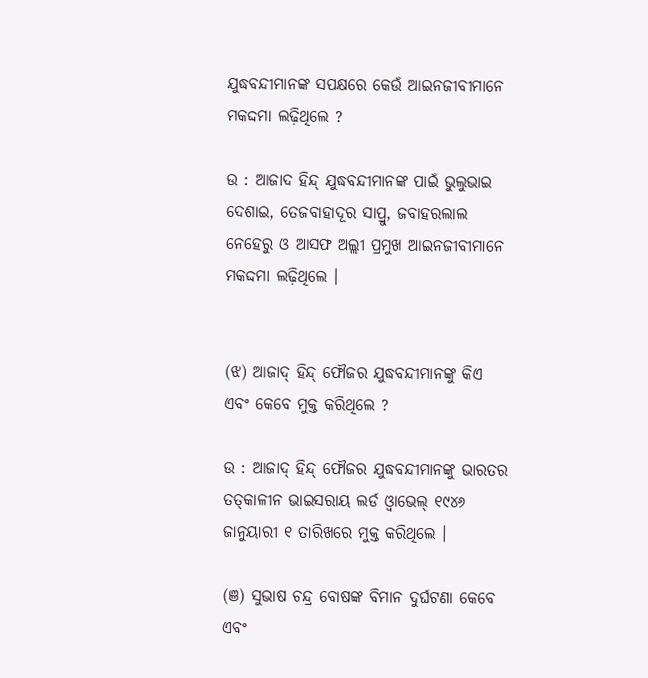ଯୁଦ୍ଧବନ୍ଦୀମାନଙ୍କ ସପକ୍ଷରେ କେଉଁ ଆଇନଜୀବୀମାନେ ମକଦ୍ଦମା ଲଢ଼ିଥିଲେ ?

ଉ : ଆଜାଦ ହିନ୍ଦ୍ ଯୁଦ୍ଧବନ୍ଦୀମାନଙ୍କ ପାଇଁ ଭୁଲୁଭାଇ ଦେଶାଇ, ତେଜବାହାଦୂର ସାପ୍ରୁ, ଜବାହରଲାଲ ନେହେରୁ ଓ ଆସଫ ଅଲ୍ଲୀ ପ୍ରମୁଖ ଆଇନଜୀବୀମାନେ ମକଦ୍ଦମା ଲଢ଼ିଥିଲେ ।


(ଝ) ଆଜାଦ୍ ହିନ୍ଦ୍ ଫୌଜର ଯୁଦ୍ଧବନ୍ଦୀମାନଙ୍କୁ କିଏ ଏବଂ କେବେ ମୁକ୍ତ କରିଥିଲେ ?

ଉ : ଆଜାଦ୍ ହିନ୍ଦ୍ ଫୌଜର ଯୁଦ୍ଧବନ୍ଦୀମାନଙ୍କୁ ଭାରତର ତତ୍‌କାଳୀନ ଭାଇସରାୟ ଲର୍ଡ ଓ୍ବାଭେଲ୍ ୧୯୪୬ ଜାନୁୟାରୀ ୧ ତାରିଖରେ ମୁକ୍ତ କରିଥିଲେ ।

(ଞ) ସୁଭାଷ ଚନ୍ଦ୍ର ବୋଷଙ୍କ ବିମାନ ଦୁର୍ଘଟଣା କେବେ ଏବଂ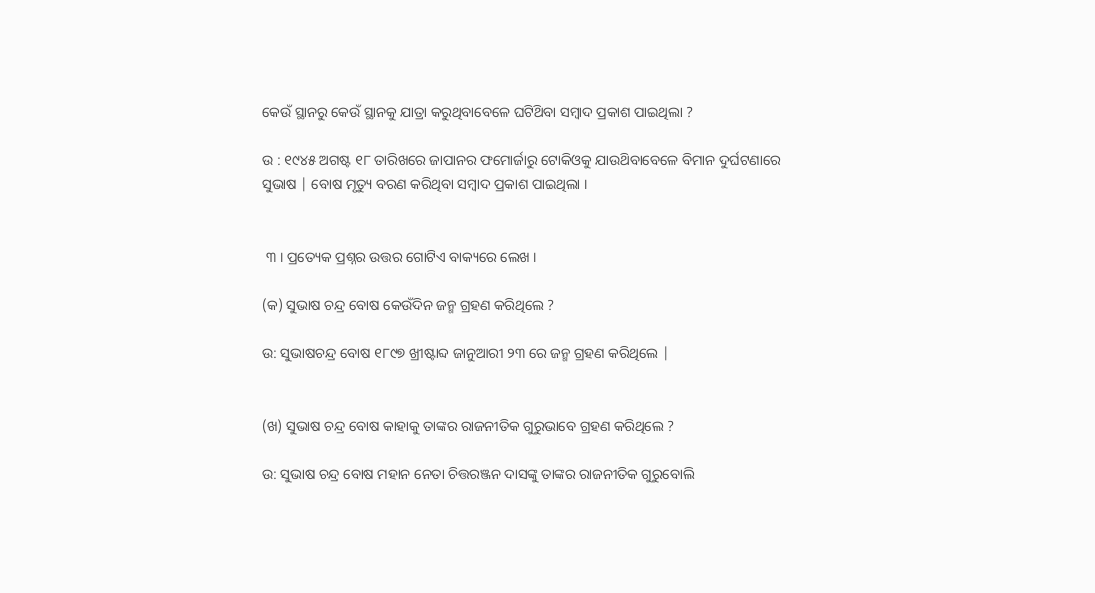କେଉଁ ସ୍ଥାନରୁ କେଉଁ ସ୍ଥାନକୁ ଯାତ୍ରା କରୁଥିବାବେଳେ ଘଟିଥ‌ିବା ସମ୍ବାଦ ପ୍ରକାଶ ପାଇଥିଲା ?

ଉ : ୧୯୪୫ ଅଗଷ୍ଟ ୧୮ ତାରିଖରେ ଜାପାନର ଫମୋର୍ଜାରୁ ଟୋକିଓକୁ ଯାଉଥ‌ିବାବେଳେ ବିମାନ ଦୁର୍ଘଟଣାରେ ସୁଭାଷ | ବୋଷ ମୃତ୍ୟୁ ବରଣ କରିଥିବା ସମ୍ବାଦ ପ୍ରକାଶ ପାଇଥିଲା ।


 ୩ । ପ୍ରତ୍ୟେକ ପ୍ରଶ୍ନର ଉତ୍ତର ଗୋଟିଏ ବାକ୍ୟରେ ଲେଖ ।

(କ) ସୁଭାଷ ଚନ୍ଦ୍ର ବୋଷ କେଉଁଦିନ ଜନ୍ମ ଗ୍ରହଣ କରିଥିଲେ ?

ଉ: ସୁଭାଷଚନ୍ଦ୍ର ବୋଷ ୧୮୯୭ ଖ୍ରୀଷ୍ଟାବ୍ଦ ଜାନୁଆରୀ ୨୩ ରେ ଜନ୍ମ ଗ୍ରହଣ କରିଥିଲେ |


(ଖ) ସୁଭାଷ ଚନ୍ଦ୍ର ବୋଷ କାହାକୁ ତାଙ୍କର ରାଜନୀତିକ ଗୁରୁଭାବେ ଗ୍ରହଣ କରିଥିଲେ ?

ଉ: ସୁଭାଷ ଚନ୍ଦ୍ର ବୋଷ ମହାନ ନେତା ଚିତ୍ତରଞ୍ଜନ ଦାସଙ୍କୁ ତାଙ୍କର ରାଜନୀତିକ ଗୁରୁବୋଲି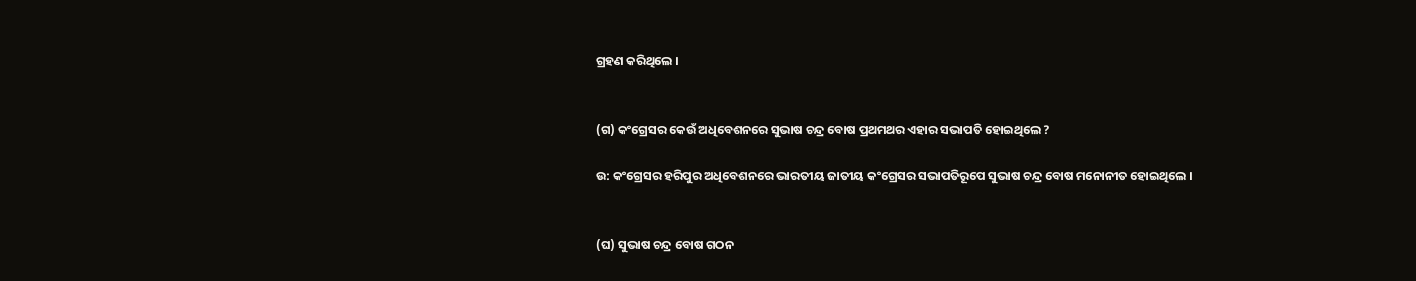ଗ୍ରହଣ କରିଥିଲେ ।


(ଗ) କଂଗ୍ରେସର କେଉଁ ଅଧିବେଶନରେ ସୁଭାଷ ଚନ୍ଦ୍ର ବୋଷ ପ୍ରଥମଥର ଏହାର ସଭାପତି ହୋଇଥିଲେ ?

ଉ: କଂଗ୍ରେସର ହରିପୁର ଅଧିବେଶନରେ ଭାରତୀୟ ଜାତୀୟ କଂଗ୍ରେସର ସଭାପତିରୂପେ ସୁଭାଷ ଚନ୍ଦ୍ର ବୋଷ ମନୋନୀତ ହୋଇଥିଲେ ।


(ଘ) ସୁଭାଷ ଚନ୍ଦ୍ର ବୋଷ ଗଠନ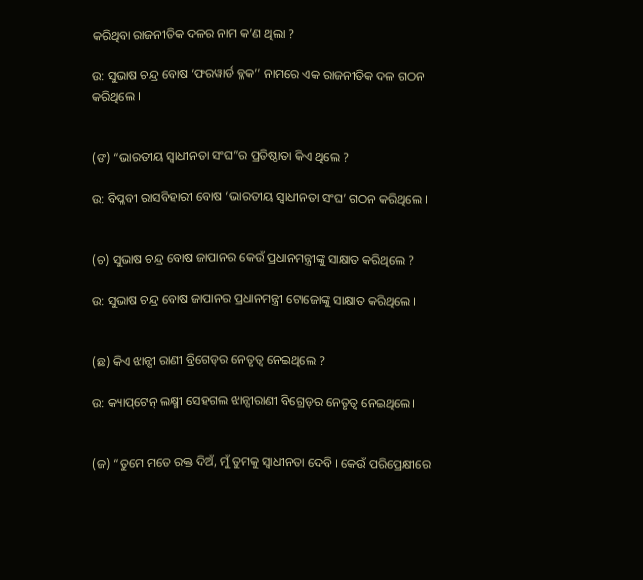କରିଥିବା ରାଜନୀତିକ ଦଳର ନାମ କ’ଣ ଥିଲା ?

ଉ: ସୁଭାଷ ଚନ୍ଦ୍ର ବୋଷ ‘ଫରୱାର୍ଡ ବ୍ଳକ’’ ନାମରେ ଏକ ରାଜନୀତିକ ଦଳ ଗଠନ କରିଥିଲେ ।


(ଙ) “ଭାରତୀୟ ସ୍ଵାଧୀନତା ସଂଘ”ର ପ୍ରତିଷ୍ଠାତା କିଏ ଥିଲେ ?

ଉ: ବିପ୍ଳବୀ ରାସବିହାରୀ ବୋଷ ‘ଭାରତୀୟ ସ୍ବାଧୀନତା ସଂଘ’ ଗଠନ କରିଥିଲେ ।


(ଚ) ସୁଭାଷ ଚନ୍ଦ୍ର ବୋଷ ଜାପାନର କେଉଁ ପ୍ରଧାନମନ୍ତ୍ରୀଙ୍କୁ ସାକ୍ଷାତ କରିଥିଲେ ?

ଉ: ସୁଭାଷ ଚନ୍ଦ୍ର ବୋଷ ଜାପାନର ପ୍ରଧାନମନ୍ତ୍ରୀ ଟୋଜୋଙ୍କୁ ସାକ୍ଷାତ କରିଥିଲେ ।


(ଛ) କିଏ ଝାନ୍ସୀ ରାଣୀ ବ୍ରିଗେଡ୍‌ର ନେତୃତ୍ବ ନେଇଥିଲେ ?

ଉ: କ୍ୟାପ୍‌ଟେନ୍ ଲକ୍ଷ୍ମୀ ସେହଗଲ ଝାନ୍ସୀରାଣୀ ବିଗ୍ରେଡ୍‌ର ନେତୃତ୍ବ ନେଇଥିଲେ।


(ଜ) “ତୁମେ ମତେ ରକ୍ତ ଦିଅଁ, ମୁଁ ତୁମକୁ ସ୍ଵାଧୀନତା ଦେବି । କେଉଁ ପରିପ୍ରେକ୍ଷୀରେ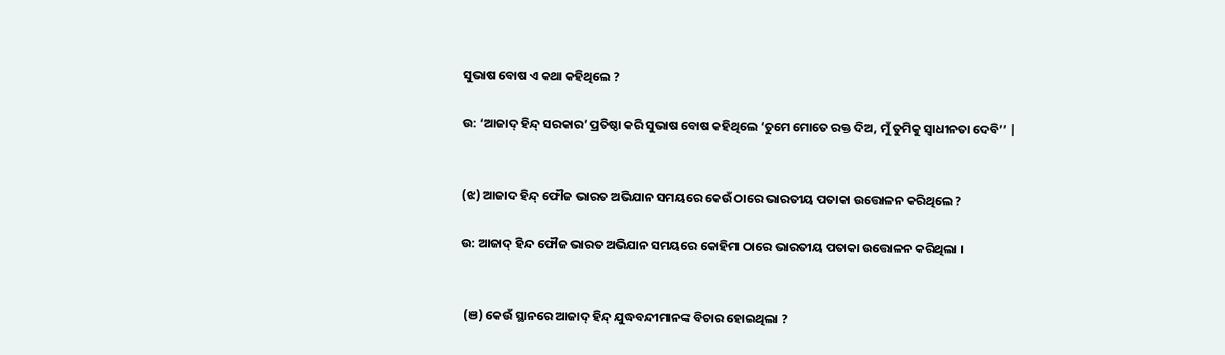ସୁଭାଷ ବୋଷ ଏ କଥା କହିଥିଲେ ?

ଉ: ‘ଆଜାଦ୍ ହିନ୍ଦ୍ ସରକାର’ ପ୍ରତିଷ୍ଠା କରି ସୁଭାଷ ବୋଷ କହିଥିଲେ ‘ତୁମେ ମୋତେ ରକ୍ତ ଦିଅ, ମୁଁ ତୁମିକୁ ସ୍ଵାଧୀନତା ଦେବି’’ |


(ଝ) ଆଜାଦ ହିନ୍ଦ୍ ଫୌଜ ଭାରତ ଅଭିଯାନ ସମୟରେ କେଉଁ ଠାରେ ଭାରତୀୟ ପତାକା ଉତ୍ତୋଳନ କରିଥିଲେ ?

ଉ: ଆଜାଦ୍ ହିନ୍ଦ ଫୌଜ ଭାରତ ଅଭିଯାନ ସମୟରେ କୋହିମା ଠାରେ ଭାରତୀୟ ପତାକା ଉତ୍ତୋଳନ କରିଥିଲା ।


 (ଞ) କେଉଁ ସ୍ଥାନରେ ଆଜାଦ୍ ହିନ୍ଦ୍ ଯୁଦ୍ଧବନ୍ଦୀମାନଙ୍କ ବିଚାର ହୋଇଥିଲା ?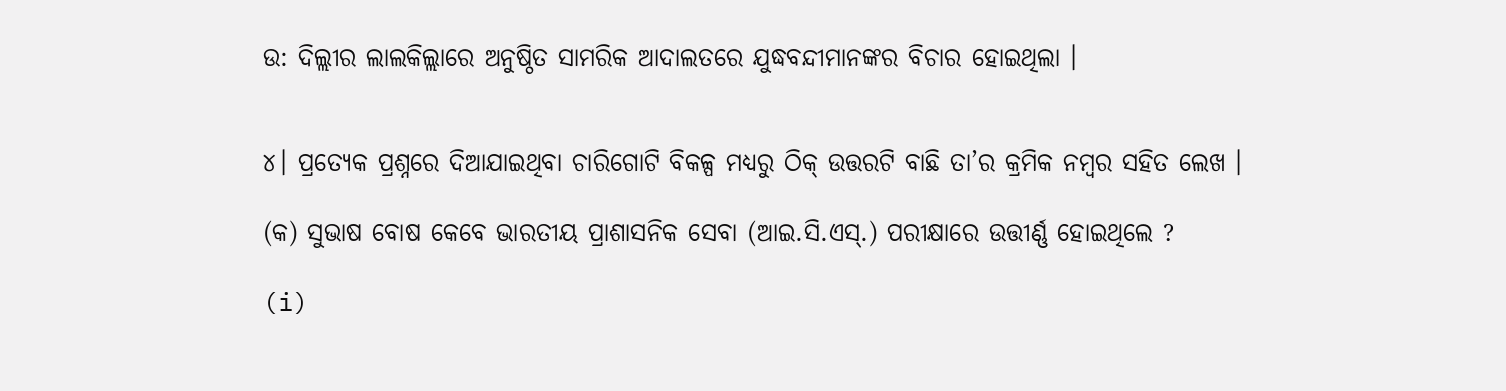ଉ: ଦିଲ୍ଲୀର ଲାଲକିଲ୍ଲାରେ ଅନୁଷ୍ଠିତ ସାମରିକ ଆଦାଲତରେ ଯୁଦ୍ଧବନ୍ଦୀମାନଙ୍କର ବିଚାର ହୋଇଥିଲା ।


୪। ପ୍ରତ୍ୟେକ ପ୍ରଶ୍ନରେ ଦିଆଯାଇଥିବା ଚାରିଗୋଟି ବିକଳ୍ପ ମଧ୍ୟରୁ ଠିକ୍ ଉତ୍ତରଟି ବାଛି ତା’ର କ୍ରମିକ ନମ୍ବର ସହିତ ଲେଖ ।

(କ) ସୁଭାଷ ବୋଷ କେବେ ଭାରତୀୟ ପ୍ରାଶାସନିକ ସେବା (ଆଇ.ସି.ଏସ୍.) ପରୀକ୍ଷାରେ ଉତ୍ତୀର୍ଣ୍ଣ ହୋଇଥିଲେ ?

(i)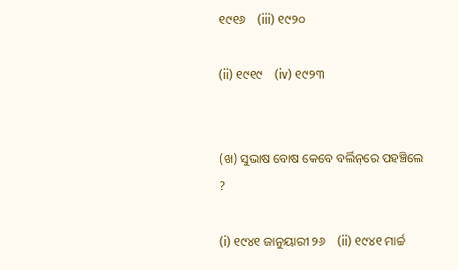୧୯୧୬    (iii) ୧୯୨୦

(ii) ୧୯୧୯    (iv) ୧୯୨୩


(ଖ) ସୁଭାଷ ବୋଷ କେବେ ବର୍ଲିନ୍‌ରେ ପହଞ୍ଚିଲେ ?

(i) ୧୯୪୧ ଜାନୁୟାରୀ ୨୬    (ii) ୧୯୪୧ ମାର୍ଚ୍ଚ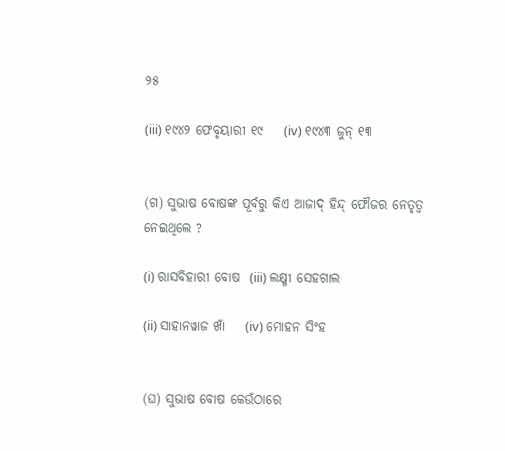୨୫

(iii) ୧୯୪୨ ଫେବୃୟାରୀ ୧୯    (iv) ୧୯୪୩ ଜୁନ୍ ୧୩


(ଗ) ସୁଭାଷ ବୋଷଙ୍କ ପୂର୍ବରୁ କିଏ ଆଜାଦ୍ ହିନ୍ଦ୍ ଫୌଜର ନେତୃତ୍ବ ନେଇଥିଲେ ?

(i) ରାସବିହାରୀ ବୋଷ  (iii) ଲକ୍ଷ୍ମୀ ସେହଗାଲ

(ii) ସାହାନୱାଜ ଖାଁ    (iv) ମୋହନ ସିଂହ


(ଘ) ସୁଭାଷ ବୋଷ କେଉଁଠାରେ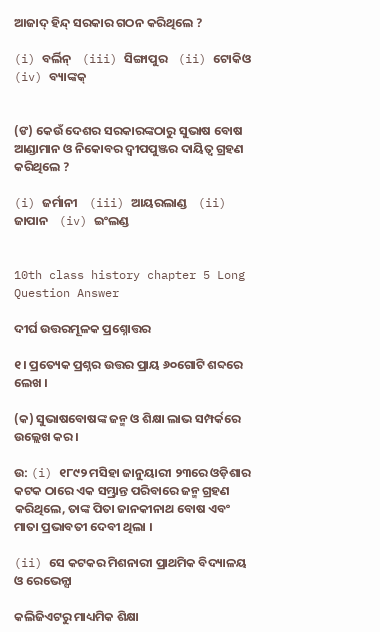ଆଜାଦ୍ ହିନ୍ଦ୍ ସରକାର ଗଠନ କରିଥିଲେ ?

(i) ବର୍ଲିନ୍    (iii) ସିଙ୍ଗାପୁର    (ii) ଟୋକିଓ    (iv) ବ୍ୟାଙ୍କକ୍


(ଙ) କେଉଁ ଦେଶର ସରକାରଙ୍କଠାରୁ ସୁଭାଷ ବୋଷ ଆଣ୍ଡାମାନ ଓ ନିକୋବର ଦ୍ଵୀପପୁଞ୍ଜର ଦାୟିତ୍ଵ ଗ୍ରହଣ କରିଥିଲେ ?

(i) ଜର୍ମାନୀ    (iii) ଆୟରଲାଣ୍ଡ    (ii) ଜାପାନ    (iv) ଇଂଲଣ୍ଡ


10th class history chapter 5 Long Question Answer

ଦୀର୍ଘ ଉତ୍ତରମୂଳକ ପ୍ରଶ୍ନୋତ୍ତର

୧। ପ୍ରତ୍ୟେକ ପ୍ରଶ୍ନର ଉତ୍ତର ପ୍ରାୟ ୬୦ଗୋଟି ଶବ୍ଦରେ ଲେଖ ।

(କ) ସୁଭାଷବୋଷଙ୍କ ଜନ୍ମ ଓ ଶିକ୍ଷା ଲାଭ ସମ୍ପର୍କରେ ଉଲ୍ଲେଖ କର ।

ଉ: (i) ୧୮୯୨ ମସିହା ଜାନୁୟାରୀ ୨୩ରେ ଓଡ଼ିଶାର କଟକ ଠାରେ ଏକ ସମ୍ଭ୍ରାନ୍ତ ପରିବାରେ ଜନ୍ମ ଗ୍ରହଣ କରିଥିଲେ, ତାଙ୍କ ପିତା ଜାନକୀନାଥ ବୋଷ ଏବଂ ମାତା ପ୍ରଭାବତୀ ଦେବୀ ଥିଲା ।

(ii) ସେ କଟକର ମିଶନାରୀ ପ୍ରାଥମିକ ବିଦ୍ୟାଳୟ ଓ ରେଭେନ୍ସା

କଲିଜିଏଟରୁ ମାଧ୍ୟମିକ ଶିକ୍ଷା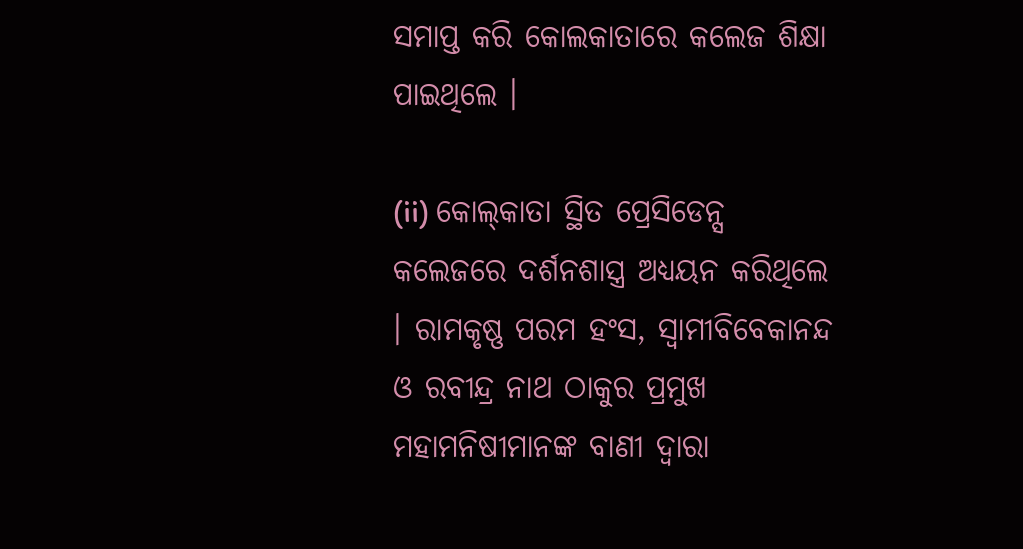ସମାପ୍ତ କରି କୋଲକାତାରେ କଲେଜ ଶିକ୍ଷା ପାଇଥିଲେ ।

(ii) କୋଲ୍‌କାତା ସ୍ଥିତ ପ୍ରେସିଡେନ୍ସ କଲେଜରେ ଦର୍ଶନଶାସ୍ତ୍ର ଅଧ୍ୟୟନ କରିଥିଲେ । ରାମକୃଷ୍ଣ ପରମ ହଂସ, ସ୍ଵାମୀବିବେକାନନ୍ଦ ଓ ରବୀନ୍ଦ୍ର ନାଥ ଠାକୁର ପ୍ରମୁଖ ମହାମନିଷୀମାନଙ୍କ ବାଣୀ ଦ୍ବାରା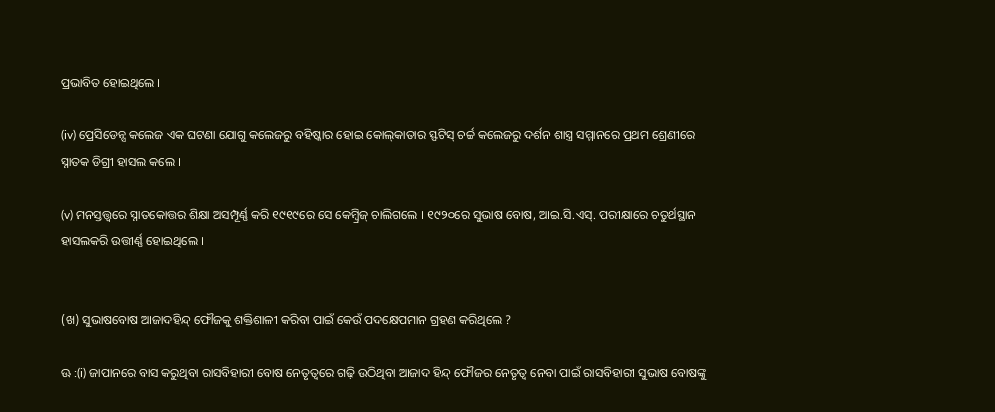ପ୍ରଭାବିତ ହୋଇଥିଲେ ।

(iv) ପ୍ରେସିଡେନ୍ସ କଲେଜ ଏକ ଘଟଣା ଯୋଗୁ କଲେଜରୁ ବହିଷ୍କାର ହୋଇ କୋଲ୍‌କାତାର ସ୍ଫଟିସ୍ ଚର୍ଚ୍ଚ କଲେଜରୁ ଦର୍ଶନ ଶାସ୍ତ୍ର ସମ୍ମାନରେ ପ୍ରଥମ ଶ୍ରେଣୀରେ ସ୍ନାତକ ଡିଗ୍ରୀ ହାସଲ କଲେ ।

(v) ମନସ୍ତତ୍ତ୍ଵରେ ସ୍ନାତକୋତ୍ତର ଶିକ୍ଷା ଅସମ୍ପୂର୍ଣ୍ଣ କରି ୧୯୧୯ରେ ସେ କେମ୍ବ୍ରିଜ୍ ଚାଲିଗଲେ । ୧୯୨୦ରେ ସୁଭାଷ ବୋଷ, ଆଇ.ସି.ଏସ୍. ପରୀକ୍ଷାରେ ଚତୁର୍ଥସ୍ଥାନ ହାସଲକରି ଉତ୍ତୀର୍ଣ୍ଣ ହୋଇଥିଲେ ।


(ଖ) ସୁଭାଷବୋଷ ଆଜାଦହିନ୍ଦ୍ ଫୌଜକୁ ଶକ୍ତିଶାଳୀ କରିବା ପାଇଁ କେଉଁ ପଦକ୍ଷେପମାନ ଗ୍ରହଣ କରିଥିଲେ ?

ଊ :(i) ଜାପାନରେ ବାସ କରୁଥିବା ରାସବିହାରୀ ବୋଷ ନେତୃତ୍ବରେ ଗଢ଼ି ଉଠିଥିବା ଆଜାଦ ହିନ୍ଦ୍ ଫୌଜର ନେତୃତ୍ବ ନେବା ପାଇଁ ରାସବିହାରୀ ସୁଭାଷ ବୋଷଙ୍କୁ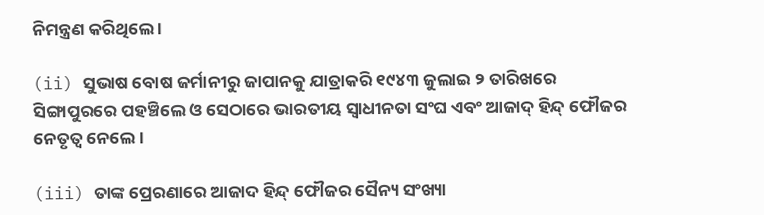ନିମନ୍ତ୍ରଣ କରିଥିଲେ ।

(ii) ସୁଭାଷ ବୋଷ ଜର୍ମାନୀରୁ ଜାପାନକୁ ଯାତ୍ରାକରି ୧୯୪୩ ଜୁଲାଇ ୨ ତାରିଖରେ ସିଙ୍ଗାପୁରରେ ପହଞ୍ଚିଲେ ଓ ସେଠାରେ ଭାରତୀୟ ସ୍ବାଧୀନତା ସଂଘ ଏବଂ ଆଜାଦ୍ ହିନ୍ଦ୍ ଫୌଜର ନେତୃତ୍ବ ନେଲେ ।

(iii) ତାଙ୍କ ପ୍ରେରଣାରେ ଆଜାଦ ହିନ୍ଦ୍ ଫୌଜର ସୈନ୍ୟ ସଂଖ୍ୟା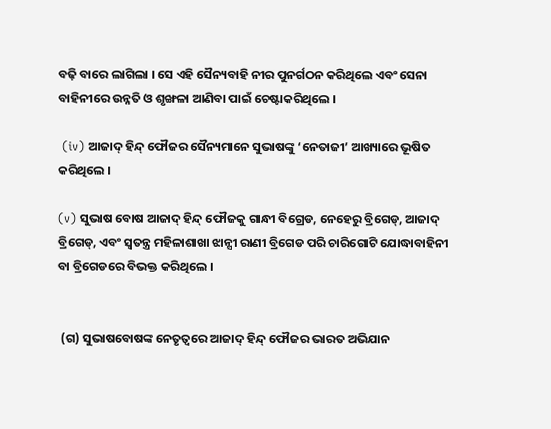ବଢ଼ି ବାରେ ଲାଗିଲା । ସେ ଏହି ସୈନ୍ୟବାହି ନୀର ପୁନର୍ଗଠନ କରିଥିଲେ ଏବଂ ସେନା ବାହିନୀରେ ଉନ୍ନତି ଓ ଶୃଙ୍ଖଳା ଆଣିବା ପାଇଁ ଚେଷ୍ଟାକରିଥିଲେ ।

 (iv) ଆଜାଦ୍ ହିନ୍ଦ୍ ଫୌଜର ସୈନ୍ୟମାନେ ସୁଭାଷଙ୍କୁ ‘ନେତାଜୀ’ ଆଖ୍ୟାରେ ଭୂଷିତ କରିଥିଲେ ।

(v) ସୁଭାଷ ବୋଷ ଆଜାଦ୍ ହିନ୍ଦ୍ ଫୌଜକୁ ଗାନ୍ଧୀ ବିଗ୍ରେଡ, ନେହେରୁ ବ୍ରିଗେଡ୍, ଆଜାଦ୍ ବ୍ରିଗେଡ୍, ଏବଂ ସ୍ଵତନ୍ତ୍ର ମହିଳାଶାଖା ଝାନ୍ସୀ ରାଣୀ ବ୍ରିଗେଡ ପରି ଚାରିଗୋଟି ଯୋଦ୍ଧାବାହିନୀ ବା ବ୍ରିଗେଡରେ ବିଭକ୍ତ କରିଥିଲେ ।


 (ଗ) ସୁଭାଷବୋଷଙ୍କ ନେତୃତ୍ବରେ ଆଜାଦ୍ ହିନ୍ଦ୍ ଫୌଜର ଭାରତ ଅଭିଯାନ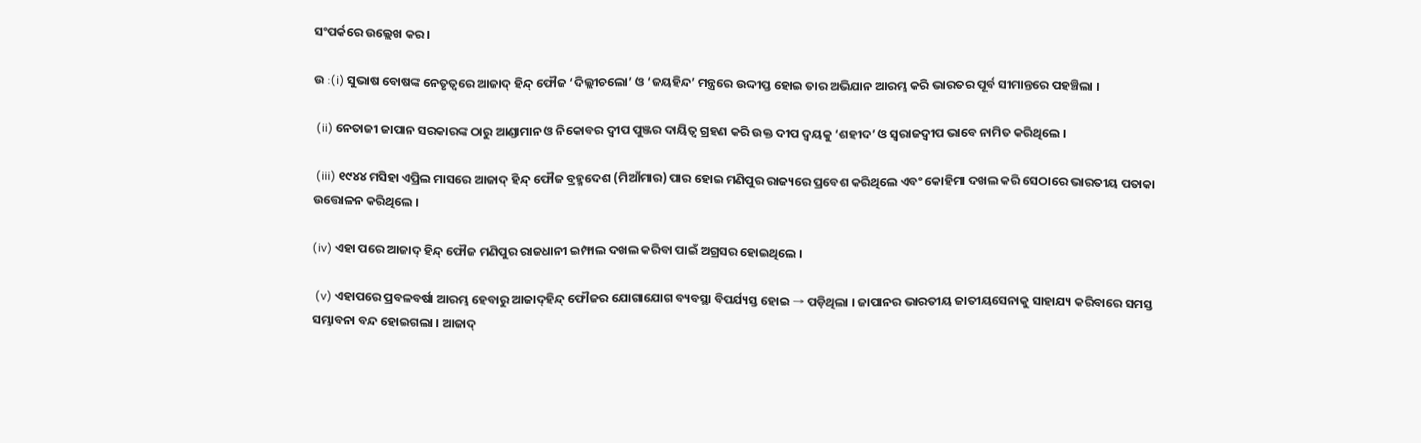ସଂପର୍କରେ ଉଲ୍ଲେଖ କର ।

ଉ :(i) ସୁଭାଷ ବୋଷଙ୍କ ନେତୃତ୍ବରେ ଆଜାଦ୍ ହିନ୍ଦ୍ ଫୌଜ ‘ଦିଲ୍ଲୀଚଲୋ’ ଓ ‘ଜୟହିନ୍ଦ’ ମନ୍ତ୍ରରେ ଉଦ୍ଦୀପ୍ତ ହୋଇ ତାର ଅଭିଯାନ ଆରମ୍ଭ କରି ଭାରତର ପୂର୍ବ ସୀମାନ୍ତରେ ପହଞ୍ଚିଲା ।

 (ii) ନେତାଜୀ ଜାପାନ ସରକାରଙ୍କ ଠାରୁ ଆଣ୍ଡାମାନ ଓ ନିକୋବର ଦ୍ବୀପ ପୁଞ୍ଜର ଦାୟିତ୍ବ ଗ୍ରହଣ କରି ଉକ୍ତ ଦୀପ ଦ୍ଵୟକୁ ‘ଶହୀଦ’ ଓ ସ୍ୱରାଜଦ୍ଵୀପ ଭାବେ ନାମିତ କରିଥିଲେ ।

 (iii) ୧୯୪୪ ମସିହା ଏପ୍ରିଲ ମାସରେ ଆଜାଦ୍ ହିନ୍ଦ୍ ଫୌଜ ବ୍ରହ୍ମଦେଶ (ମିଆଁମାର) ପାର ହୋଇ ମଣିପୁର ରାଜ୍ୟରେ ପ୍ରବେଶ କରିଥିଲେ ଏବଂ କୋହିମା ଦଖଲ କରି ସେଠାରେ ଭାରତୀୟ ପତାକା ଉତ୍ତୋଳନ କରିଥିଲେ ।

(iv) ଏହା ପରେ ଆଜାଦ୍ ହିନ୍ଦ୍ ଫୌଜ ମଣିପୁର ରାଜଧାନୀ ଇମ୍ଫାଲ ଦଖଲ କରିବା ପାଇଁ ଅଗ୍ରସର ହୋଇଥିଲେ ।

 (v) ଏହାପରେ ପ୍ରବଳବର୍ଷା ଆରମ୍ଭ ହେବାରୁ ଆଜାଦ୍‌ହିନ୍ଦ୍ ଫୌଜର ଯୋଗାଯୋଗ ବ୍ୟବସ୍ଥା ବିପର୍ଯ୍ୟସ୍ତ ହୋଇ → ପଡ଼ିଥିଲା । ଜାପାନର ଭାରତୀୟ ଜାତୀୟସେନାକୁ ସାହାଯ୍ୟ କରିବାରେ ସମସ୍ତ ସମ୍ଭାବନା ବନ୍ଦ ହୋଇଗଲା । ଆଜାଦ୍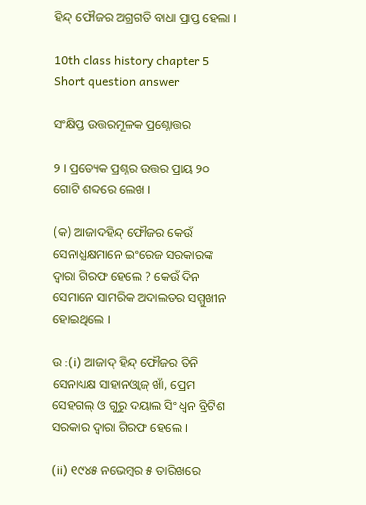ହିନ୍ଦ୍ ଫୌଜର ଅଗ୍ରଗତି ବାଧା ପ୍ରାପ୍ତ ହେଲା ।

10th class history chapter 5 Short question answer

ସଂକ୍ଷିପ୍ତ ଉତ୍ତରମୂଳକ ପ୍ରଶ୍ନୋତ୍ତର

୨ । ପ୍ରତ୍ୟେକ ପ୍ରଶ୍ନର ଉତ୍ତର ପ୍ରାୟ ୨୦ ଗୋଟି ଶବ୍ଦରେ ଲେଖ ।

(କ) ଆଜାଦହିନ୍ଦ୍ ଫୌଜର କେଉଁ ସେନାଧ୍ଯକ୍ଷମାନେ ଇଂରେଜ ସରକାରଙ୍କ ଦ୍ବାରା ଗିରଫ ହେଲେ ? କେଉଁ ଦିନ ସେମାନେ ସାମରିକ ଅଦାଲତର ସମ୍ମୁଖୀନ ହୋଇଥିଲେ ।

ଉ :(i) ଆଜାଦ୍ ହିନ୍ଦ୍ ଫୌଜର ତିନି ସେନାଧ୍ୟକ୍ଷ ସାହାନଓ୍ୱାଜ୍ ଖାଁ, ପ୍ରେମ ସେହଗଲ୍ ଓ ଗୁରୁ ଦୟାଲ ସିଂ ଧ୍ଵନ ବ୍ରିଟିଶ ସରକାର ଦ୍ବାରା ଗିରଫ ହେଲେ ।

(ii) ୧୯୪୫ ନଭେମ୍ବର ୫ ତାରିଖରେ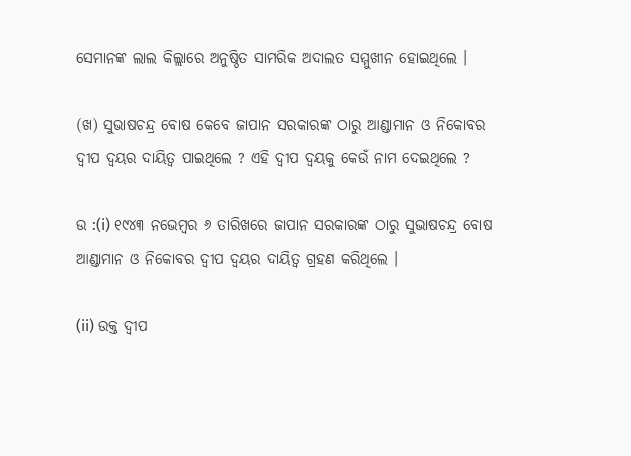ସେମାନଙ୍କ ଲାଲ କିଲ୍ଲାରେ ଅନୁଷ୍ଠିତ ସାମରିକ ଅଦାଲତ ସମ୍ମୁଖୀନ ହୋଇଥିଲେ ।

(ଖ) ସୁଭାଷଚନ୍ଦ୍ର ବୋଷ କେବେ ଜାପାନ ସରକାରଙ୍କ ଠାରୁ ଆଣ୍ଡାମାନ ଓ ନିକୋବର ଦ୍ବୀପ ଦ୍ବୟର ଦାୟିତ୍ବ ପାଇଥିଲେ ? ଏହି ଦ୍ବୀପ ଦ୍ଵୟକୁ କେଉଁ ନାମ ଦେଇଥିଲେ ?

ଉ :(i) ୧୯୪୩ ନଭେମ୍ବର ୬ ତାରିଖରେ ଜାପାନ ସରକାରଙ୍କ ଠାରୁ ସୁଭାଷଚନ୍ଦ୍ର ବୋଷ ଆଣ୍ଡାମାନ ଓ ନିକୋବର ଦ୍ଵୀପ ଦ୍ଵୟର ଦାୟିତ୍ବ ଗ୍ରହଣ କରିଥିଲେ ।

(ii) ଉକ୍ତ ଦ୍ବୀପ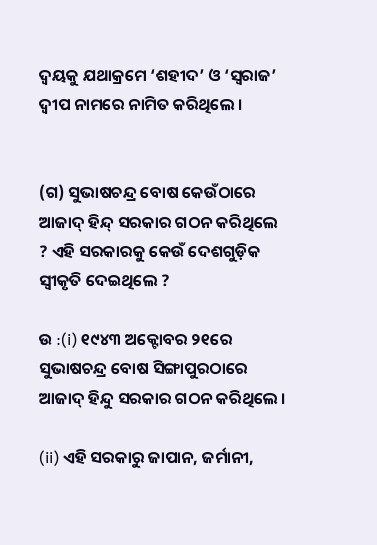ଦ୍ଵୟକୁ ଯଥାକ୍ରମେ ‘ଶହୀଦ’ ଓ ‘ସ୍ୱରାଜ’ ଦ୍ବୀପ ନାମରେ ନାମିତ କରିଥିଲେ ।


(ଗ) ସୁଭାଷଚନ୍ଦ୍ର ବୋଷ କେଉଁଠାରେ ଆଜାଦ୍ ହିନ୍ଦ୍ ସରକାର ଗଠନ କରିଥିଲେ ? ଏହି ସରକାରକୁ କେଉଁ ଦେଶଗୁଡ଼ିକ ସ୍ୱୀକୃତି ଦେଇଥିଲେ ?

ଉ :(i) ୧୯୪୩ ଅକ୍ଟୋବର ୨୧ରେ ସୁଭାଷଚନ୍ଦ୍ର ବୋଷ ସିଙ୍ଗାପୁରଠାରେ ଆଜାଦ୍ ହିନ୍ଦୁ ସରକାର ଗଠନ କରିଥିଲେ ।

(ii) ଏହି ସରକାରୁ ଜାପାନ, ଜର୍ମାନୀ,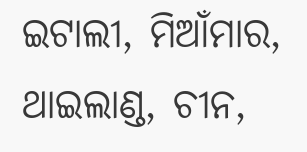ଇଟାଲୀ, ମିଆଁମାର, ଥାଇଲାଣ୍ଡ, ଚୀନ,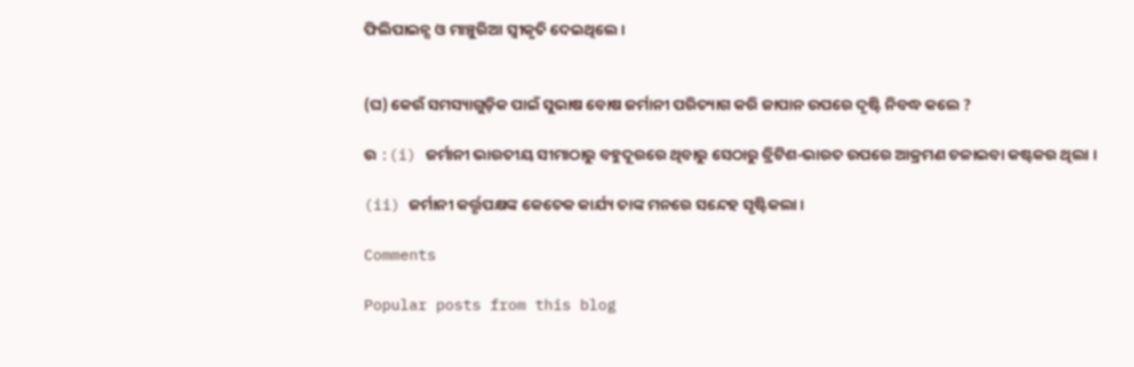ଫିଲିପାଇନ୍ସ ଓ ମାଞ୍ଚୁରିଆ ସ୍ବୀକୃତି ଦେଇଥିଲେ ।


(ଘ) କେଉଁ ସମସ୍ୟାଗୁଡ଼ିକ ପାଇଁ ସୁଭାଷ ବୋଷ ଜର୍ମାନୀ ପରିତ୍ୟାଗ କରି ଜାପାନ ଉପରେ ଦୃଷ୍ଟି ନିବଦ୍ଧ କଲେ ?

ଉ :(i) ଜର୍ମାନୀ ଭାରତୀୟ ସୀମାଠାରୁ ବହୁଦୂରରେ ଥିବାରୁ ସେଠାରୁ ବ୍ରିଟିଶ-ଭାରତ ଉପରେ ଆକ୍ରମଣ ଚଳାଇବା କଷ୍ଟକର ଥିଲା ।

(ii) ଜର୍ମାନୀ କର୍ତ୍ତୃପକ୍ଷଙ୍କ କେତେକ କାର୍ଯ୍ୟ ତାଙ୍କ ମନରେ ସନ୍ଦେହ ସୃଷ୍ଟିକଲା ।

Comments

Popular posts from this blog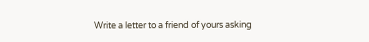Write a letter to a friend of yours asking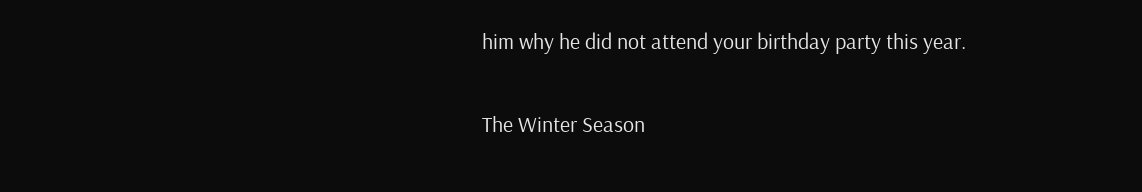him why he did not attend your birthday party this year.

The Winter Season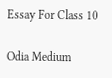Essay For Class 10

Odia Medium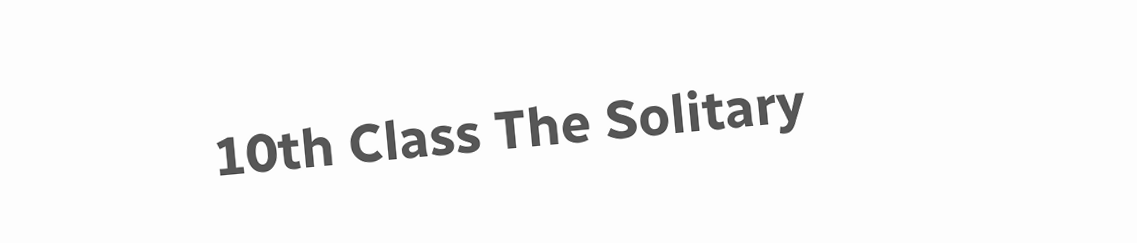10th Class The Solitary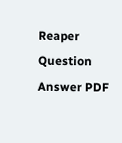Reaper Question Answer PDF